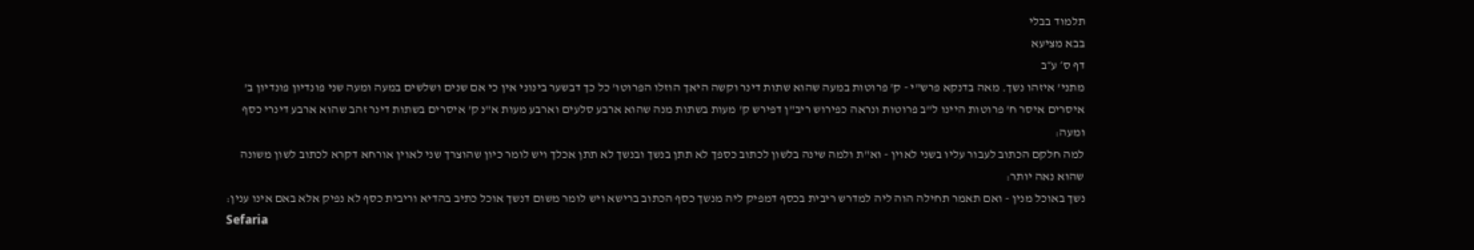תלמוד בבלי
בבא מציעא
דף ס׳ ע״ב
מתני' איזהו נשך. מאה בדנקא פרש"י - ק' פרוטות במעה שהוא שתות דינר וקשה היאך הוזלו הפרוטו' כל כך דבשער בינוני אין כי אם שנים ושלשים במעה ומעה שני פונדיון פונדיון ב' איסרים איסר ח' פרוטות היינו ל"ב פרוטות ונראה כפירוש ריב"ן דפירש ק' מעות בשתות מנה שהוא ארבע סלעים וארבע מעות א"נ ק' איסרים בשתות דינר זהב שהוא ארבע דינרי כסף ומעה:
למה חלקם הכתוב לעבור עליו בשני לאוין - וא"ת ולמה שינה בלשון לכתוב כספך לא תתן בנשך ובנשך לא תתן אכלך ויש לומר כיון שהוצרך שני לאוין אורחא דקרא לכתוב לשון משונה שהוא נאה יותר:
נשך באוכל מנין - ואם תאמר תחילה הוה ליה למדרש ריבית בכסף דמפיק ליה מנשך כסף הכתוב ברישא ויש לומר משום דנשך אוכל כתיב בהדיא וריבית כסף לא נפיק אלא באם אינו ענין:
Sefaria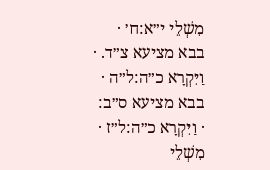מִשְׁלֵי י״א:ח׳ · בבא מציעא צ״ד. · וַיִּקְרָא כ״ה:ל״ה · בבא מציעא ס״ב: · וַיִּקְרָא כ״ה:ל״ז · מִשְׁלֵי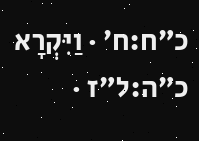כ״ח:ח׳ · וַיִּקְרָא כ״ה:ל״ז ·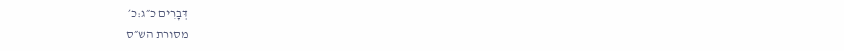דְּבָרִים כ״ג:כ׳
מסורת הש״ס